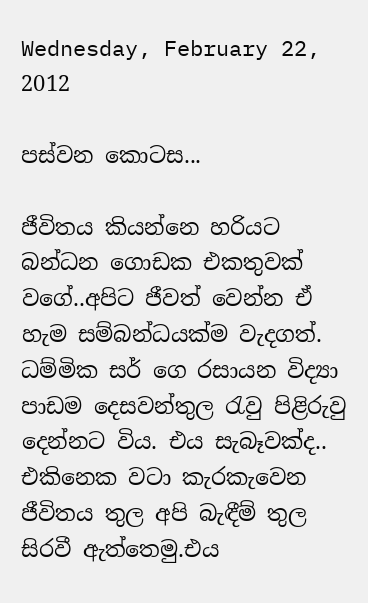Wednesday, February 22, 2012

පස්වන කොටස...

ජීවිතය කියන්නෙ හරියට බන්ධන ගොඩක එකතුවක් වගේ..අපිට ජීවත් වෙන්න ඒ හැම සම්බන්ධයක්ම වැදගත්. ධම්මික සර් ගෙ රසායන විද්‍යා පාඩම දෙසවන්තුල රැවු පිළිරුවු දෙන්නට විය. එය සැබෑවක්ද.. එකිනෙක වටා කැර‍කැවෙන ජීවිතය තුල අපි බැඳීම් තුල සිරවී ඇත්තෙමු.එය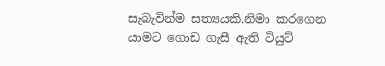සැබැවින්ම ‍සත්‍යයකි.නිමා කරගෙන යාමට ගොඩ ගැසී ඇති ටියුට්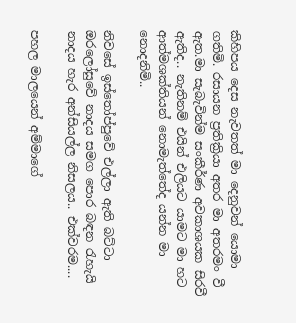කිහිපය දෙස නැවතත් මා දෙනුවන් යොමා ගතිමි. රසායන ප්‍රතික්‍රියා අතර මා අතරමං වී ඇත.මා සැබැවින්ම සංකීර්ණ අවකාශයක සිරවී ඇතිද.. නැතිනම් එයින් එලියට යාමට මා හට ආත්මශක්තියන් නොමැත්තේද යන්න මා නොදනිමි..

නිවසේ ඉස්තෝප්පුවේ එල්ලා ඇති බට්ටා ඔරලෝසුවේ නාදය සමග පොර බඳන රැහැයි නාදය හැර අන්සියල්ල නිසලය.. එක්වරම....

පහල මාලයෙන් අම්මාගේ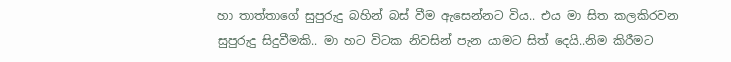හා තාත්තාගේ සුපුරුදු බහින් බස් වීම ඇසෙන්නට විය.. එය මා සිත කලකිරවන සුපුරුදු සිදුවීමකි.. මා හට විටක නිවසින් පැන යාමට සිත් දෙයි..නිම කිරීමට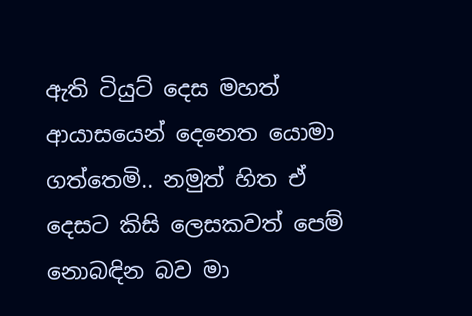ඇති ටියුට් දෙස මහත් ආයාසයෙන් දෙනෙත යොමා ගත්තෙමි.. නමුත් හිත ඒ දෙසට කිසි ලෙසකවත් පෙම් නොබඳින බව මා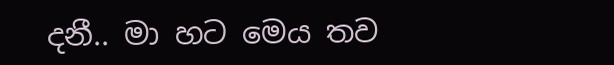දනී.. මා හට මෙය තව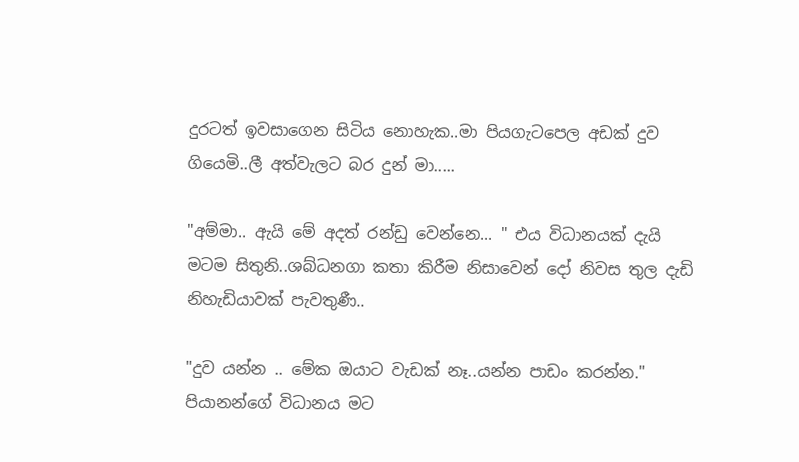දුරටත් ඉවසාගෙන සිටිය නොහැක..මා පියගැටපෙල අඩක් දුව ගියෙමි..ලී අත්වැලට බර දුන් මා.....

"අම්මා.. ඇයි මේ අදත් රන්ඩු වෙන්නෙ... " එය විධානයක් දැයි මටම සිතුනි..ශබ්ධනගා කතා කිරීම නිසාවෙන් ‍දෝ නිවස තුල දැඩි නිහැඩියාවක් පැවතුණී..

"දුව යන්න .. මේක ඔයාට වැඩක් නෑ..යන්න පාඩං කරන්න." පියානන්ගේ විධානය මට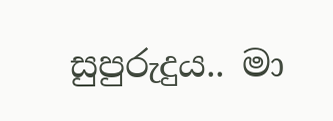සුපුරුදුය.. මා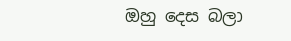ඔහු දෙස බලා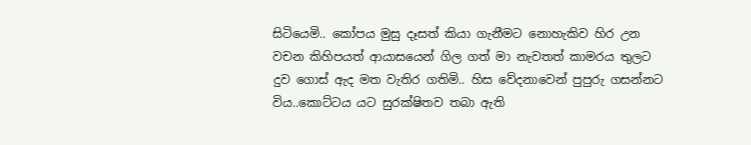සිටියෙමි.. කෝපය මුසු දෑසත් කියා ගැනීමට නොහැකිව හිර උන වචන කිහිපයත් ආයාසයෙන් ගිල ගත් මා නැවතත් කාමරය තුලට දුව ගොස් ඇද මත වැතිර ගතිමි.. හිස වේදනාවෙන් පුපුරු ගසන්නට විය..කොට්ටය යට සුරක්ෂිතව තබා ඇති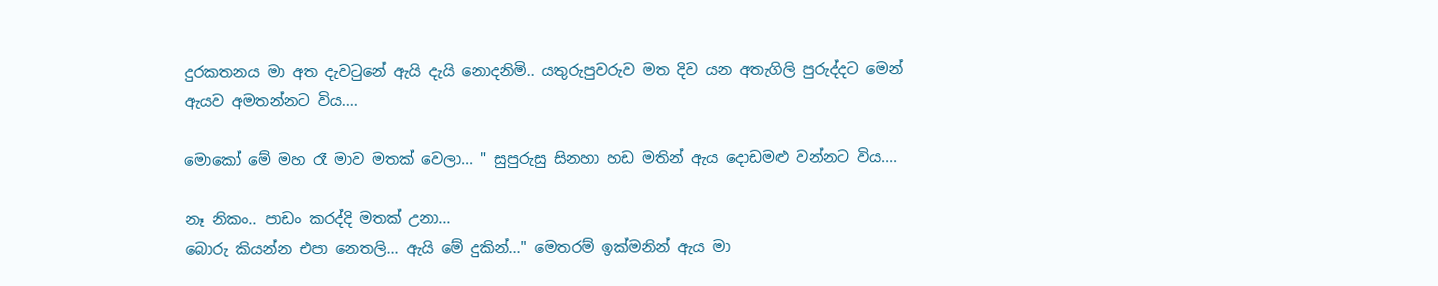දුරකතනය මා අත දැවටුනේ ඇයි දැයි නොදනිමි.. යතුරුපුවරුව මත දිව යන අතැගිලි පුරුද්දට මෙන් ඇයව අමතන්නට විය....

මොකෝ මේ මහ රෑ මාව මතක් වෙලා... " සුපුරුසු සිනහා හඩ මතින් ඇය දොඩමළු වන්නට විය....

නෑ නිකං.. පාඩං කරද්දි මතක් උනා...
බොරු කියන්න එපා නෙතලි... ඇයි මේ දුකින්..." මෙතරම් ඉක්මනින් ඇය මා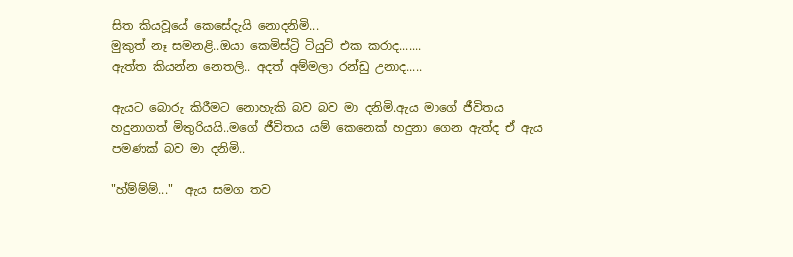සිත කියවූයේ කෙසේදැයි නොදනිමි...
මුකුත් නෑ සමනළි..ඔයා කෙමිස්ට්‍රි ටියු‍ට් එක කරාද.......
ඇත්ත කියන්න නෙතලි.. අදත් අම්මලා රන්ඩු උනාද.....

ඇයට බොරු කිරීමට නොහැකි බව බව මා දනිමි.ඇය මාගේ ජීවිතය හදුනාගත් මිතුරියයි..මගේ ජීවිතය යම් කෙනෙක් හදුනා ගෙන ඇත්ද ඒ ඇය පමණක් බව මා දනිමි..

"හ්ම්ම්ම්..."  ඇය සමග තව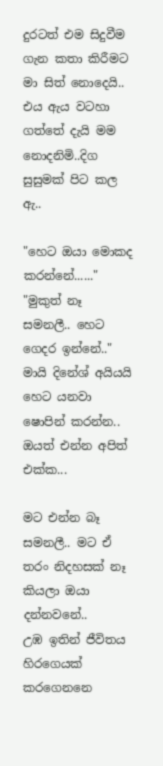දුරටත් ‍එම සිදුවීම ගැන කතා කිරීමට මා සිත් නොදෙයි.. එය ඇය වටහා ගත්තේ දැයි මම නොදනිමි..දිග සුසුමක් පිට කල ඇ..

"හෙට ඔයා මොකද කරන්නේ......"
"මුකුත් නෑ සමනලී.. හෙට ගෙදර ඉන්නේ.."
මායි ‍දිනේශ් අයියයි හෙට යනවා ෂොපින් කරන්න.. ඔයත් එන්න අපිත් එක්ක...

මට එන්න බෑ සමනලී.. මට ඒ තරං නිදහසක් නෑ කියලා ඔයා දන්නවනේ..
උඹ ඉතින් ජීවිතය හිරගෙයක් කරගෙනනෙ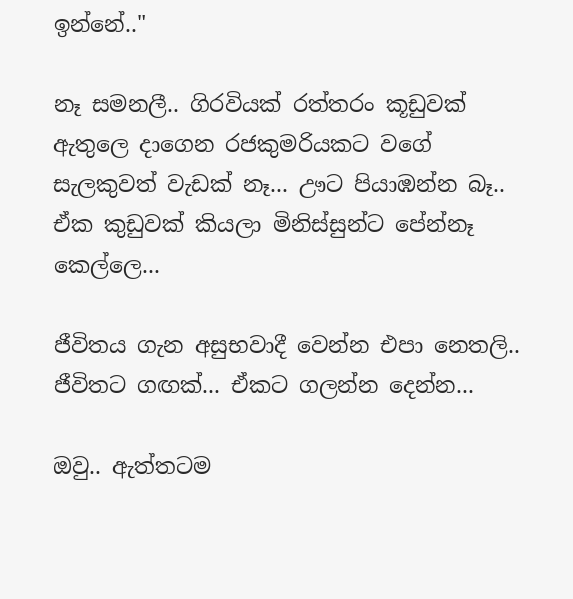ඉන්නේ.."

නෑ සමනලී.. ගිරවියක් රත්තරං කූඩුවක් ඇතුලෙ දාගෙන රජකුමරියකට වගේ සැලකුවත් වැඩක් නෑ... ඌට පියාඹන්න බෑ.. ඒක කුඩුවක් කියලා මිනිස්සුන්ට පේන්නෑ කෙල්ලෙ...

ජීවිතය ගැන අසුභවාදී වෙන්න එපා නෙතලි.. ජීවිතට ගඟක්... ඒකට ගලන්න දෙන්න...

ඔවු.. ඇත්තටම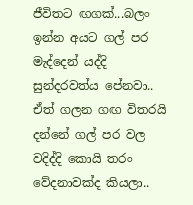ජීවිතට ඟගක්...බලං ඉන්න අයට ගල් පර මැද්දෙන් යද්දි  සුන්දරවත්ය පේනවා.. ඒත් ගලන ගඟ විතරයි දන්නේ ගල් පර වල වදිද්දි කොයි තරං වේදනාවක්ද කියලා..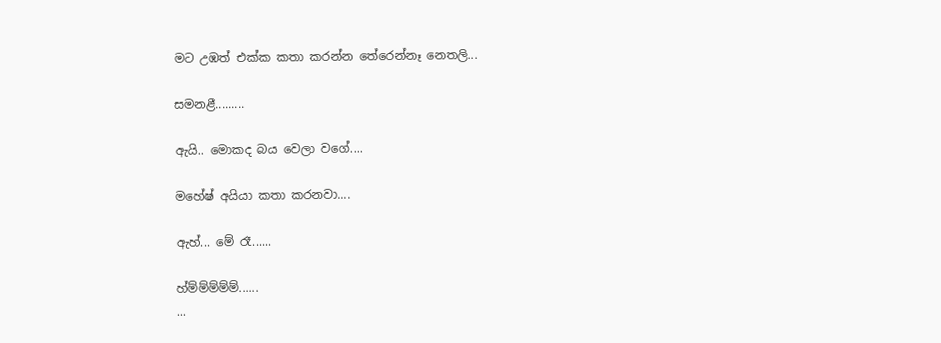මට උඹත් එක්ක කතා කරන්න තේරෙන්නෑ නෙතලි...

සමනළී.........

ඇයි.. මොකද බය වෙලා වගේ....

මහේෂ් අයියා කතා කරනවා....

ඇහ්... මේ රෑ......

හ්ම්ම්ම්ම්ම්......
...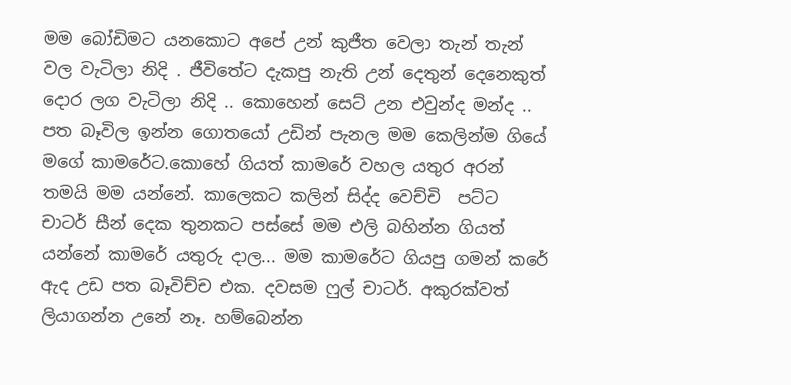මම බෝඩිමට යනකොට අපේ උන් කුජීත වෙලා තැන් තැන් වල වැටිලා නිදි . ජීවිතේට දැකපු නැති උන් දෙතුන් දෙනෙකුත් දොර ලග වැටිලා නිදි .. කොහෙන් සෙට් උන එවුන්ද මන්ද .. පත බෑවිල ඉන්න ගොතයෝ උඩින් පැනල මම කෙලින්ම ගියේ මගේ කාමරේට.කොහේ ගියත් කාමරේ වහල යතුර අරන් තමයි මම යන්නේ. කාලෙකට කලින් සිද්ද වෙච්චි  පට්ට චාටර් සීන් දෙක තුනකට පස්සේ මම එලි බහින්න ගියත් යන්නේ කාමරේ යතුරු දාල... මම කාමරේට ගියපු ගමන් කරේ ඇද උඩ පත බෑවිච්ච එක. දවසම ෆුල් චාටර්. අකුරක්වත් ලියාගන්න උනේ නෑ. හම්බෙන්න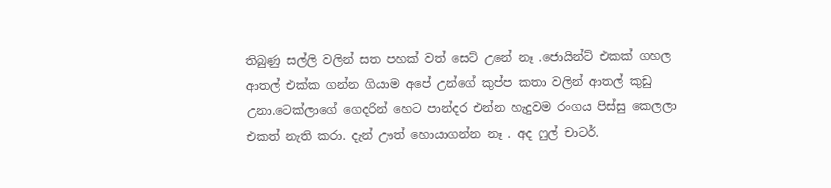තිබුණු සල්ලි වලින් සත පහක් වත් සෙට් උනේ නෑ .ජොයින්ට් එකක් ගහල ආතල් එක්ක ගන්න ගියාම අපේ උන්ගේ කුප්ප කතා වලින් ආතල් කුඩු උනා.ටෙක්ලාගේ ගෙදරින් හෙට පාන්දර එන්න හැදුවම රංගය පිස්සු කෙලලා එකත් නැති කරා. දැන් ඌත් හොයාගන්න නෑ . අද ෆුල් චාටර්.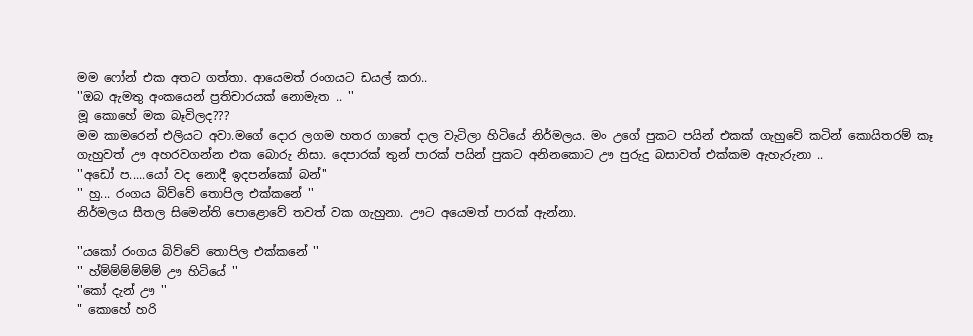මම ෆෝන් එක අතට ගත්තා. ආයෙමත් රංගයට ඩයල් කරා..
''ඔබ ඇමතු අංකයෙන් ප්‍රතිචාරයක් නොමැත .. ''
මූ කොහේ මක බෑවිලද???
මම කාමරෙන් එලියට අවා.මගේ දොර ලගම හතර ගාතේ දාල වැටිලා හිටියේ නිර්මලය. මං උගේ පුකට පයින් එකක් ගැහුවේ කටින් කොයිතරම් කෑ ගැහුවත් ඌ අහරවගන්න එක බොරු නිසා. දෙපාරක් තුන් පාරක් පයින් පුකට අනිනකොට ඌ පුරුදු බසාවත් එක්කම ඇහැරුනා ..
''අඩෝ ප.....යෝ වද නොදී ඉදපන්කෝ බන්''
'' හු... රංගය බිව්වේ තොපිල එක්කනේ ''
නිර්මලය සීතල සිමෙන්ති පොළොවේ තවත් වක ගැහුනා. ඌට අයෙමත් පාරක් ඇන්නා.

''යකෝ රංගය බිව්වේ තොපිල එක්කනේ ''
'' හ්ම්ම්ම්ම්ම්ම් ඌ හිටියේ ''
''කෝ දැන් ඌ ''
" කොහේ හරි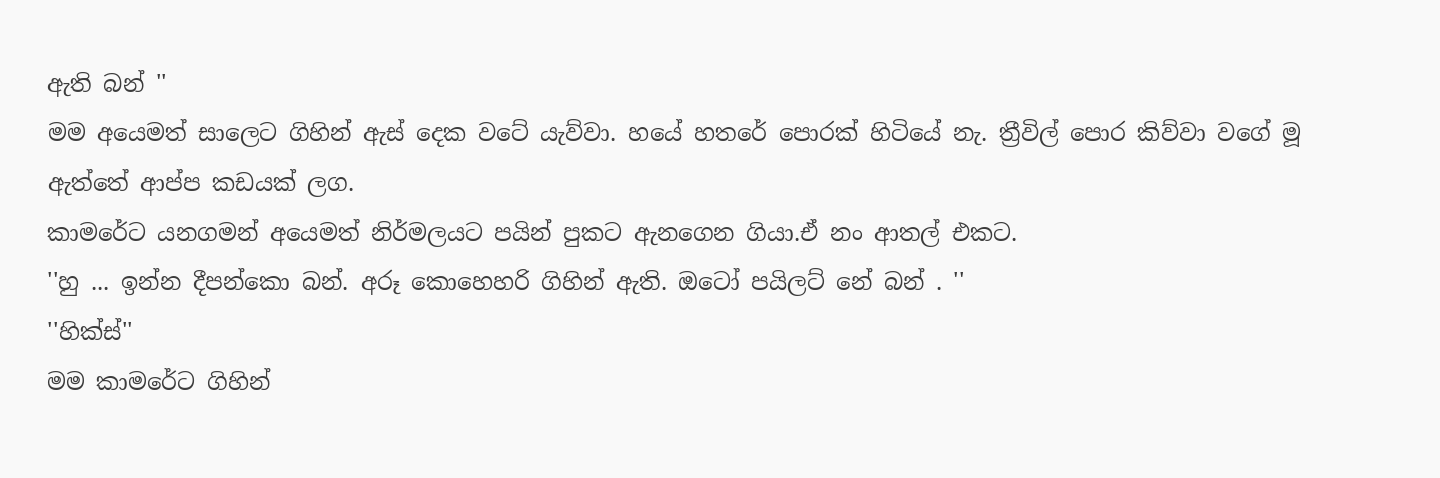ඇති බන් ''
මම අයෙමත් සාලෙට ගිහින් ඇස් දෙක වටේ යැව්වා. හයේ හතරේ පොරක් හිටියේ නැ. ත්‍රීවිල් පොර කිව්වා වගේ මූ ඇත්තේ ආප්ප කඩයක් ලග.
කාමරේට යනගමන් අයෙමත් නිර්මලයට පයින් පුකට ඇනගෙන ගියා.ඒ නං ආතල් එකට.
''හු ... ඉන්න දීපන්කො බන්. අරූ කොහෙහරි ගිහින් ඇති. ඔටෝ පයිලට් නේ බන් . ''
''හික්ස්''
මම කාමරේට ගිහින්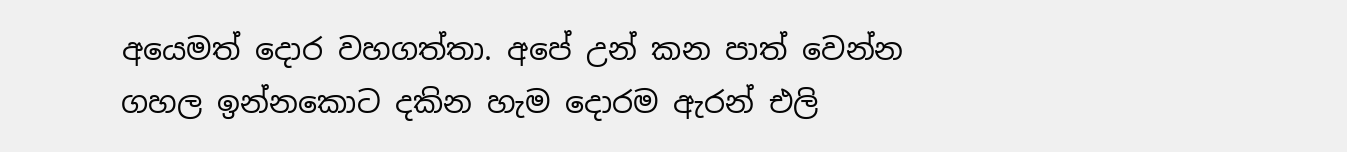අයෙමත් දොර වහගත්තා. අපේ උන් කන පාත් වෙන්න ගහල ඉන්නකොට දකින හැම දොරම ඇරන් එලි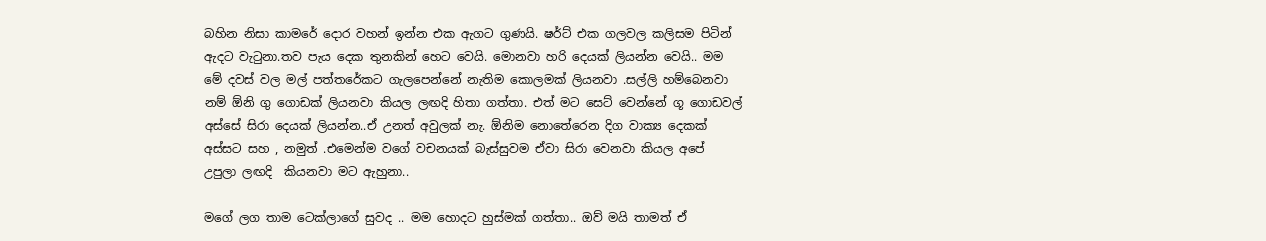බහින නිසා කාමරේ දොර වහන් ඉන්න එක ඇගට ගුණයි. ෂර්ට් එක ගලවල කලිසම පිටින් ඇදට වැටුනා.තව පැය දෙක තුනකින් හෙට වෙයි. මොනවා හරි දෙයක් ලියන්න වෙයි.. මම මේ දවස් වල මල් පත්තරේකට ගැලපෙන්නේ නැතිම කොලමක් ලියනවා .සල්ලි හම්බෙනවා නම් ඕනි ගු ගොඩක් ලියනවා කියල ලඟදි හිතා ගත්තා. එත් මට සෙට් වෙන්නේ ගූ ගොඩවල් අස්සේ සිරා දෙයක් ලියන්න..ඒ උනත් අවුලක් නැ. ඕනිම නොතේරෙන දිග වාක්‍ය දෙකක් අස්සට සහ , නමුත් .එමෙන්ම වගේ වචනයක් බැස්සුවම ඒවා සිරා වෙනවා කියල අපේ උපුලා ලඟදි  කියනවා මට ඇහුනා..

මගේ ලග තාම ටෙක්ලාගේ සුවද .. මම හොදට හුස්මක් ගත්තා.. ඔව් මයි තාමත් ඒ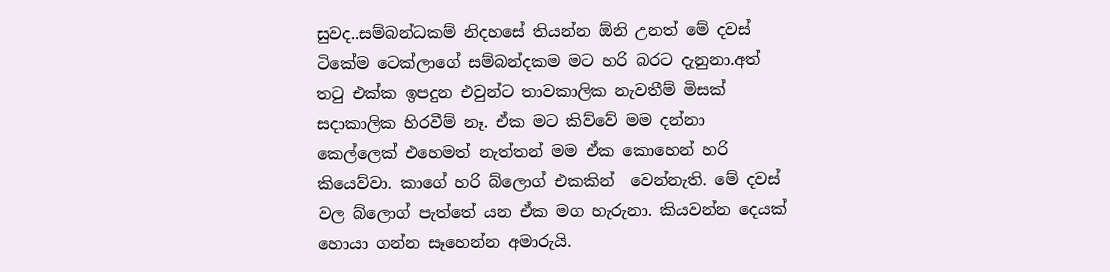සුවද..සම්බන්ධකම් නිදහසේ තියන්න ඕනි උනත් මේ දවස් ටිකේම ටෙක්ලාගේ සම්බන්දකම මට හරි බරට දැනුනා.අත් තටු එක්ක ඉපදුන එවුන්ට තාවකාලික නැවතීම් මිසක් සදාකාලික හිරවීම් නෑ. ඒක මට කිව්වේ මම දන්නා කෙල්ලෙක් එහෙමත් නැත්තන් මම ඒක කොහෙන් හරි කියෙව්වා. කාගේ හරි බ්ලොග් එකකින්  වෙන්නැති. මේ දවස් වල බ්ලොග් පැත්තේ යන ඒක මග හැරුනා. කියවන්න දෙයක් හොයා ගන්න සෑහෙන්න අමාරුයි.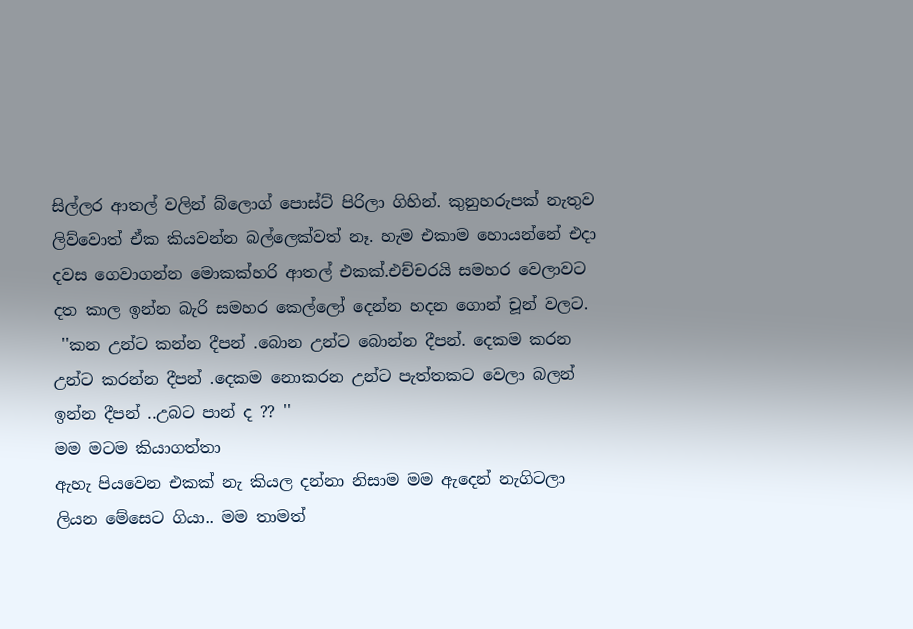සිල්ලර ආතල් වලින් බ්ලොග් පොස්ට් පිරිලා ගිහින්. කුනුහරුපක් නැතුව ලිව්වොත් ඒක කියවන්න බල්ලෙක්වත් නෑ. හැම එකාම හොයන්නේ එදා දවස ගෙවාගන්න මොකක්හරි ආතල් එකක්.එච්චරයි සමහර වෙලාවට දත කාල ඉන්න බැරි සමහර කෙල්ලෝ දෙන්න හදන ගොන් චූන් වලට.
 ''කන උන්ට කන්න දීපන් .බොන උන්ට බොන්න දීපන්. දෙකම කරන උන්ට කරන්න දීපන් .දෙකම නොකරන උන්ට පැත්තකට වෙලා බලන් ඉන්න දීපන් ..උබට පාන් ද ?? ''
මම මටම කියාගත්තා
ඇහැ පියවෙන එකක් නැ කියල දන්නා නිසාම මම ඇදෙන් නැගිටලා ලියන මේසෙට ගියා.. මම තාමත්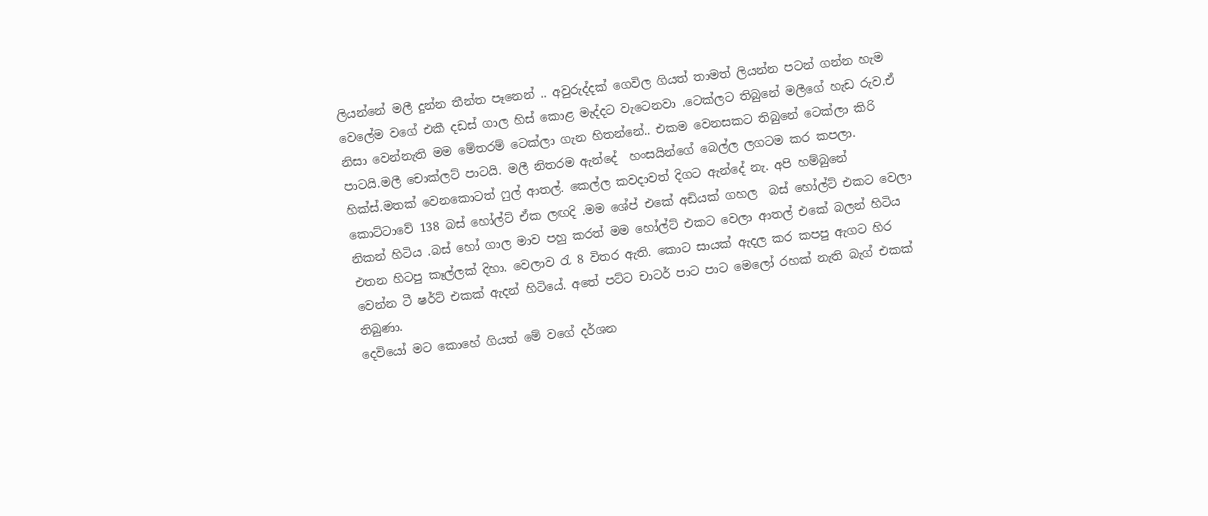ලියන්නේ මලී දුන්න තීන්ත පෑනෙන් .. අවුරුද්දක් ගෙවිල ගියත් තාමත් ලියන්න පටන් ගන්න හැම වෙලේම වගේ එකී දඩස් ගාල හිස් කොළ මැද්දට වැටෙනවා .ටෙක්ලට තිබුනේ මලීගේ හැඩ රුව.ඒ නිසා වෙන්නැති මම මේතරම් ටෙක්ලා ගැන හිතන්නේ.. එකම වෙනසකට තිබුනේ ටෙක්ලා කිරි පාටයි.මලී චොක්ලට් පාටයි. මලී නිතරම ඇන්දේ  හංසයින්ගේ බෙල්ල ලගටම කර කපලා. හික්ස්.මතක් වෙනකොටත් ෆුල් ආතල්. කෙල්ල කවදාවත් දිගට ඇන්දේ නැ. අපි හම්බුනේ කොට්ටාවේ 138 බස් හෝල්ට් ඒක ලඟදි .මම ශේප් එකේ අඩියක් ගහල  බස් හෝල්ට් එකට වෙලා නිකන් හිටිය .බස් හෝ ගාල මාව පහු කරත් මම හෝල්ට් එකට වෙලා ආතල් එකේ බලන් හිටිය එතන හිටපු කෑල්ලක් දිහා. වෙලාව රැ 8 විතර ඇති. කොට සායක් ඇදල කර කපපු ඇගට හිර වෙන්න ටී ෂර්ට් එකක් ඇදන් හිටියේ. අතේ පට්ට චාටර් පාට පාට මෙලෝ රහක් නැති බැග් එකක් තිබුණා.
දෙවියෝ මට කොහේ ගියත් මේ වගේ දර්ශන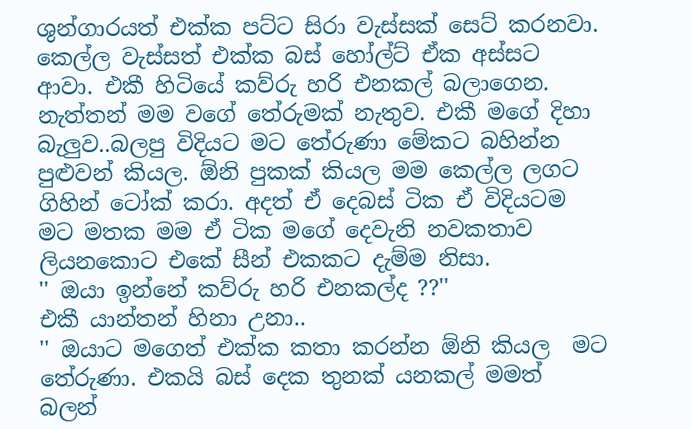ශුන්ගාරයත් එක්ක පට්ට සිරා වැස්සක් සෙට් කරනවා. කෙල්ල වැස්සත් එක්ක බස් හෝල්ට් ඒක අස්සට ආවා. එකී හිටියේ කව්රු හරි එනකල් බලාගෙන. නැත්තන් මම වගේ තේරුමක් නැතුව. එකී මගේ දිහා බැලුව..බලපු විදියට මට තේරුණා මේකට බහින්න පුළුවන් කියල. ඕනි පුකක් කියල මම කෙල්ල ලගට ගිහින් ටෝක් කරා. අදත් ඒ දෙබස් ටික ඒ විදියටම මට මතක මම ඒ ටික මගේ දෙවැනි නවකතාව ලියනකොට එකේ සීන් එකකට දැම්ම නිසා.
'' ඔයා ඉන්නේ කව්රු හරි එනකල්ද ??''
එකී යාන්තන් හිනා උනා..
'' ඔයාට මගෙත් එක්ක කතා කරන්න ඕනි කියල  මට තේරුණා. එකයි බස් දෙක තුනක් යනකල් මමත් බලන්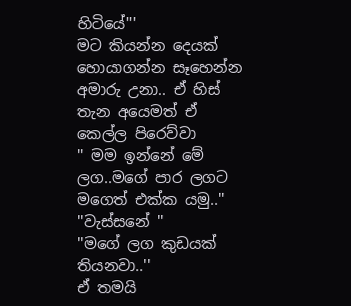හිටියේ'''
මට කියන්න දෙයක් හොයාගන්න සෑහෙන්න අමාරු උනා.. ඒ හිස් තැන අයෙමත් ඒ කෙල්ල පිරෙව්වා
'' මම ඉන්නේ මේ ලග..මගේ පාර ලගට මගෙත් එක්ක යමු..''
''වැස්සනේ ''
''මගේ ලග කුඩයක් තියනවා..''
ඒ තමයි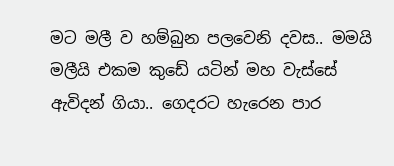මට මලී ව හම්බුන පලවෙනි දවස.. මමයි මලීයි එකම කුඩේ යටින් මහ වැස්සේ ඇවිදන් ගියා.. ගෙදරට හැරෙන පාර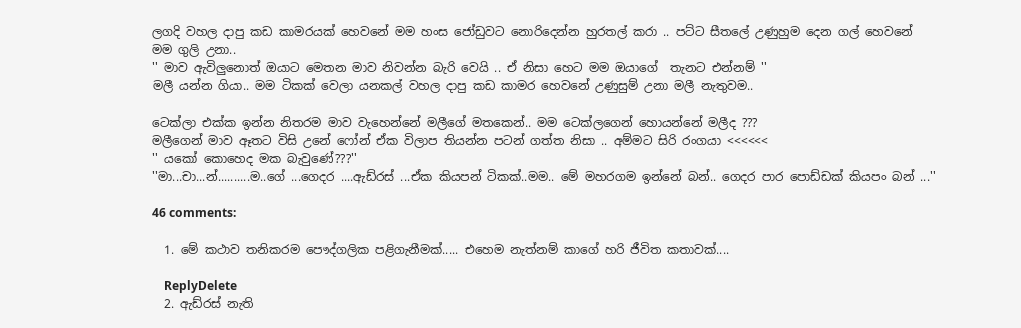ලගදි වහල දාපු කඩ කාමරයක් හෙවනේ මම හංස ජෝඩුවට නොරිදෙන්න හුරතල් කරා .. පට්ට සීතලේ උණුහුම දෙන ගල් හෙවනේ මම ගුලි උනා..
'' මාව ඇවිලුනොත් ඔයාට මෙතන මාව නිවන්න බැරි වෙයි .. ඒ නිසා හෙට මම ඔයාගේ  තැනට එන්නම් ''
මලී යන්න ගියා.. මම ටිකක් වෙලා යනකල් වහල දාපු කඩ කාමර හෙවනේ උණුසුම් උනා මලී නැතුවම..

ටෙක්ලා එක්ක ඉන්න නිතරම මාව වැහෙන්නේ මලීගේ මතකෙන්.. මම ටෙක්ලගෙන් හොයන්නේ මලීද ???
මලීගෙන් මාව ඈතට විසි උනේ ෆෝන් ඒක විලාප තියන්න පටන් ගත්ත නිසා .. අම්මට සිරි රංගයා <<<<<<
'' යකෝ කොහෙද මක බැවුණේ???''
''මා...චා...න්..........ම..ගේ ...ගෙදර ....ඇඩ්රස් ...ඒක කියපන් ටිකක්..මම.. මේ මහරගම ඉන්නේ බන්.. ගෙදර පාර පොඩ්ඩක් කියපං බන් ...''

46 comments:

  1. මේ කථාව තනිකරම පෞද්ගලික පළිගැනීමක්..... එහෙම නැත්නම් කාගේ හරි ජීවිත කතාවක්....

    ReplyDelete
  2. ඇඩ්රස් නැති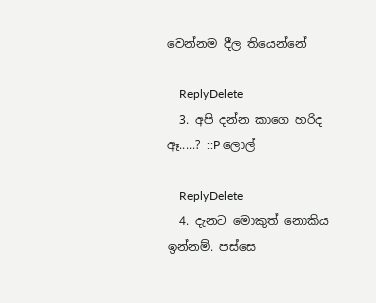වෙන්නම දීල තියෙන්නේ

    ReplyDelete
  3. අපි දන්න කාගෙ හරිද ඈ.....? ::P ලොල්

    ReplyDelete
  4. දැනට මොකුත් නොකිය ඉන්නම්. පස්සෙ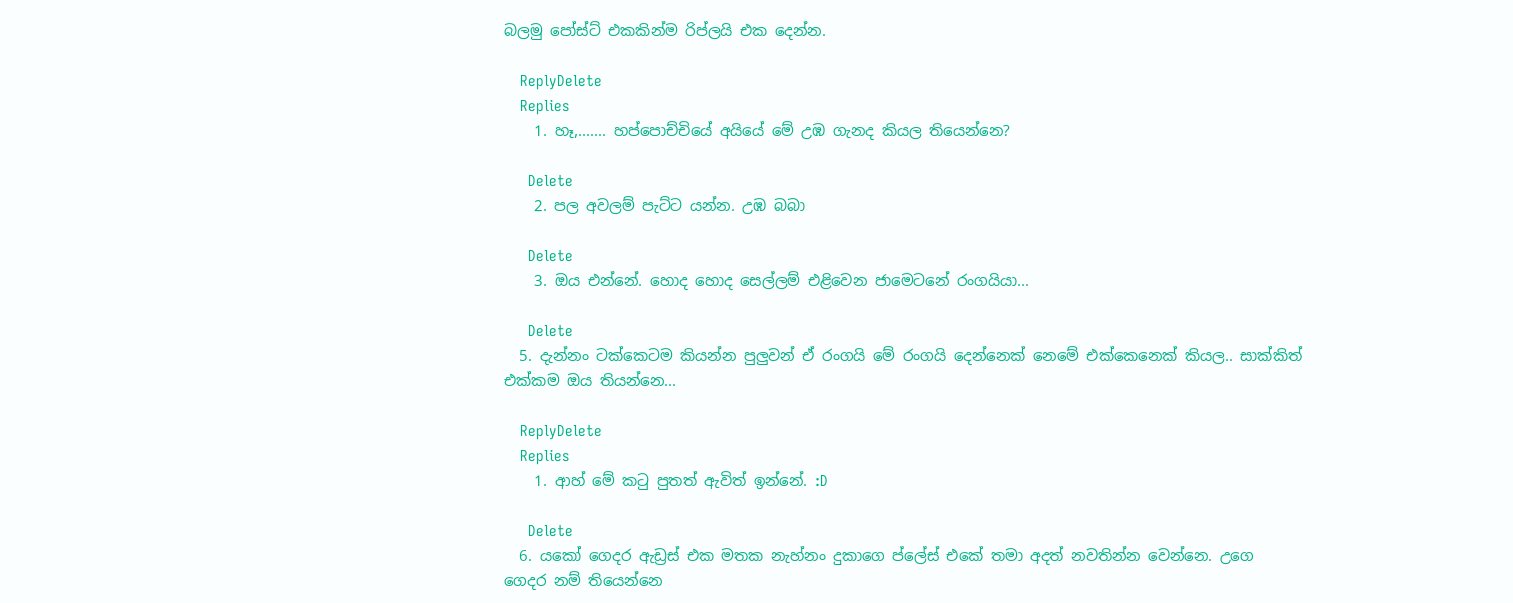බලමු පෝස්ට් එකකින්ම රිප්ලයි එක දෙන්න.

    ReplyDelete
    Replies
    1. හෑ,....... හප්පොච්චියේ අයියේ මේ උඹ ගැනද කියල තියෙන්නෙ?

      Delete
    2. පල අවලම් පැට්ට යන්න. උඹ බබා

      Delete
    3. ඔය එන්නේ. හොද හොද සෙල්ලම් එළිවෙන ජාමෙටනේ රංගයියා...

      Delete
  5. දැන්නං ටක්කෙටම කියන්න පුලුවන් ඒ රංගයි මේ රංගයි දෙන්නෙක් නෙමේ එක්කෙනෙක් කියල.. සාක්කිත් එක්කම ඔය තියන්නෙ...

    ReplyDelete
    Replies
    1. ආහ් මේ ක‍ටු පුතත් ඇවිත් ඉන්නේ. :D

      Delete
  6. යකෝ ගෙදර ඇඩ්‍රස් එක මතක නැහ්නං දුකාගෙ ප්ලේස් එකේ තමා අදත් නවතින්න වෙන්නෙ. උගෙ ගෙදර නම් තියෙන්නෙ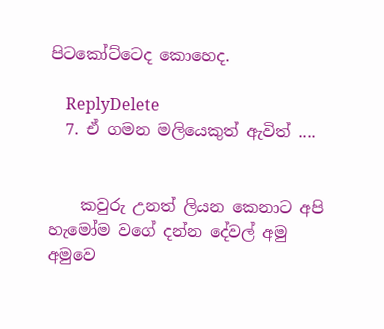පිටකෝට්ටෙද කොහෙද.

    ReplyDelete
  7. ඒ ගමන මලියෙකුත් ඇවිත් ....


    කවුරු උනත් ලියන කෙනාට අපි හැමෝම වගේ දන්න දේවල් අමු අමුවෙ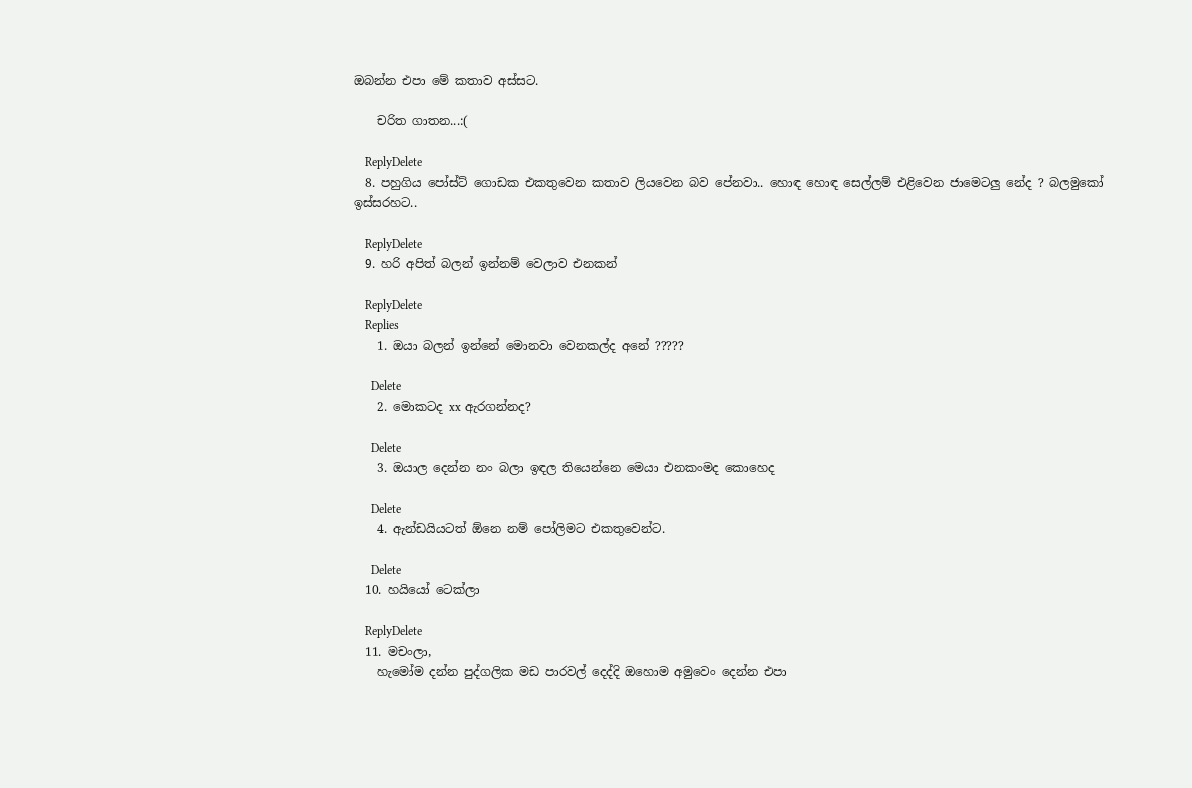ඔබන්න එපා මේ කතාව අස්සට.

    චරිත ගාතන...:(

    ReplyDelete
  8. පහුගිය පෝස්ට් ගොඩක එකතුවෙන කතාව ලියවෙන බව පේනවා.. හොඳ හොඳ සෙල්ලම් එළිවෙන ජාමෙටලු නේද ? බලමුකෝ ඉස්සරහට..

    ReplyDelete
  9. හරි අපිත් බලන් ඉන්නම් වෙලාව එනකන්

    ReplyDelete
    Replies
    1. ඔයා බලන් ඉන්නේ මොනවා වෙනකල්ද අනේ ?????

      Delete
    2. මොකටද xx ඇරගන්නද?

      Delete
    3. ඔයාල දෙන්න නං බලා ඉඳල තියෙන්නෙ මෙයා එනකංමද කොහෙද

      Delete
    4. ඇන්ඩයියටත් ඕනෙ නම් පෝලිමට එකතුවෙන්ට.

      Delete
  10. හයියෝ ටෙක්ලා

    ReplyDelete
  11. මචංලා,
    හැමෝම දන්න පුද්ගලික මඩ පාරවල් දෙද්දි ඔහොම අමුවෙං දෙන්න එපා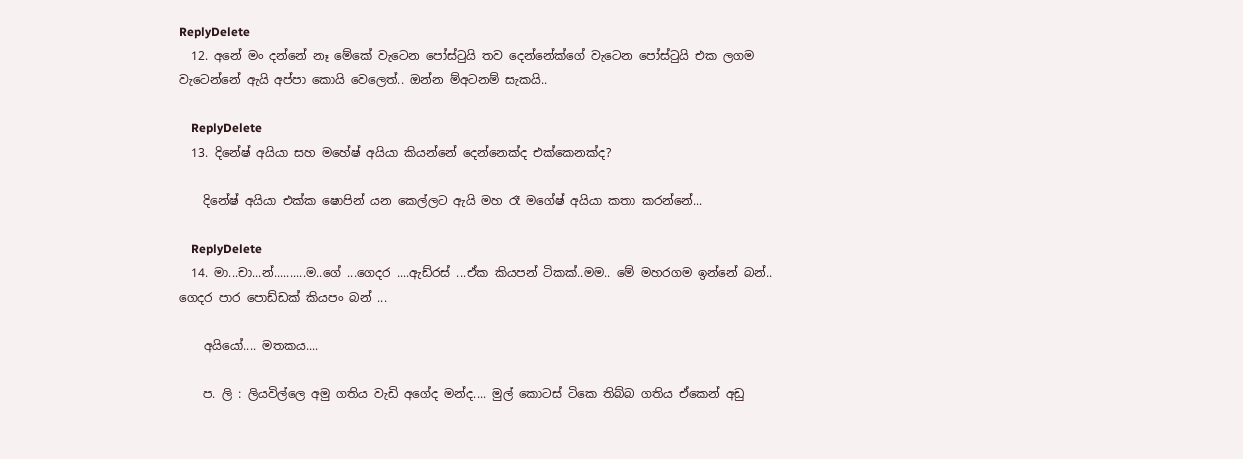ReplyDelete
  12. අනේ මං දන්නේ නෑ මේකේ වැටෙන පෝස්ටුයි තව දෙන්නේක්ගේ වැටෙන පෝස්ටුයි එක ලගම වැටෙන්නේ ඇයි අප්පා කොයි වෙලෙත්.. ඔන්න ම්අටනම් සැකයි..

    ReplyDelete
  13. දිනේෂ් අයියා සහ මහේෂ් අයියා කියන්නේ දෙන්නෙක්ද එක්කෙනක්ද?

    දිනේෂ් අයියා එක්ක ෂොපින් යන කෙල්ලට ඇයි මහ රෑ මගේෂ් අයියා කතා කරන්නේ...

    ReplyDelete
  14. මා...චා...න්..........ම..ගේ ...ගෙදර ....ඇඩ්රස් ...ඒක කියපන් ටිකක්..මම.. මේ මහරගම ඉන්නේ බන්.. ගෙදර පාර පොඩ්ඩක් කියපං බන් ...

    අයියෝ.... මතකය....

    ප. ලි : ලියවිල්ලෙ අමු ගතිය වැඩි අගේද මන්ද.... මුල් කොටස් ටිකෙ තිබ්බ ගතිය ඒකෙන් අඩු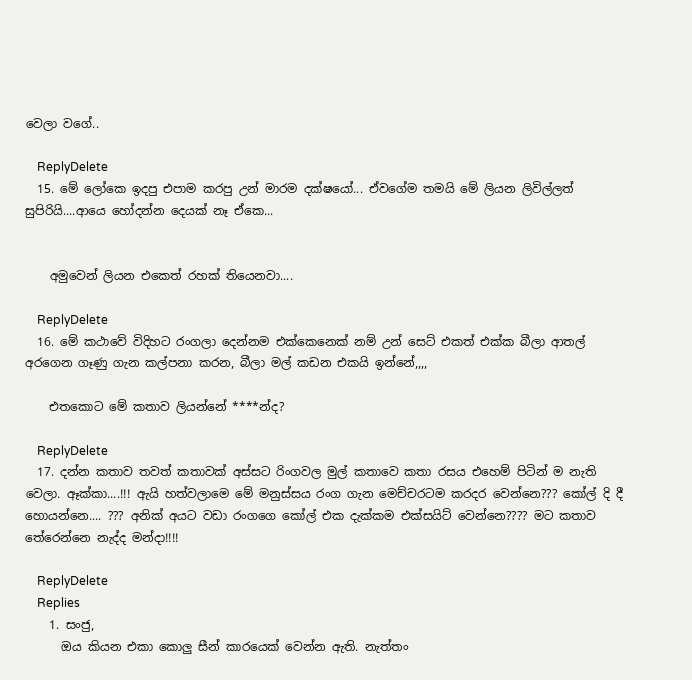වෙලා වගේ..

    ReplyDelete
  15. මේ ලෝකෙ ඉදපු එපාම කරපු උන් මාරම දක්ෂයෝ... ඒවගේම තමයි මේ ලියන ලිවිල්ලත් සුපිරියි....ආයෙ හෝදන්න දෙයක් නෑ ඒකෙ...


    අමුවෙන් ලියන එකෙත් රහක් තියෙනවා....

    ReplyDelete
  16. මේ කථාවේ විදිහට රංගලා දෙන්නම එක්කෙනෙක් නම් උන් සෙට් එකත් එක්ක බීලා ආතල් අරගෙන ගෑණු ගැන කල්පනා කරන, බීලා මල් කඩන එකයි ඉන්නේ,,,,

    එතකොට මේ කතාව ලියන්නේ ****න්ද?

    ReplyDelete
  17. දන්න කතාව තවත් කතාවක් අස්සට රිංගවල මුල් කතාවෙ කතා රසය එහෙම් පිටින් ම නැති වෙලා. ඈක්කා....!!! ඇයි හත්වලාමෙ මේ මනුස්සය රංග ගැන මෙච්චරටම කරදර වෙන්නෙ??? කෝල් දි දී හොයන්නෙ.... ??? අනික් අයට වඩා රංගගෙ කෝල් එක දැක්කම එක්සයිට් වෙන්නෙ???? මට කතාව තේරෙන්නෙ නැද්ද මන්දා!!!!

    ReplyDelete
    Replies
    1. සංජු,
      ඔය කියන එකා කොලු සීන් කාරයෙක් වෙන්න ඇති. නැත්තං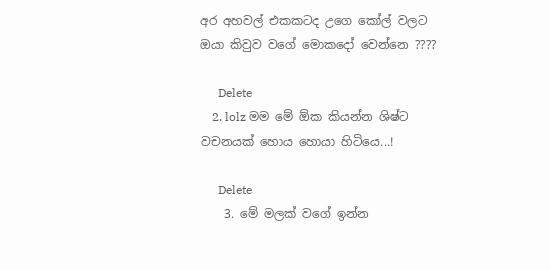අර අහවල් එකකටද උගෙ කෝල් වලට ඔයා කිවුව වගේ මොකදෝ වෙන්නෙ ????

      Delete
    2. lolz මම මේ ඕක කියන්න ශිෂ්ට වචනයක් හොය හොයා හිටියෙ...!

      Delete
    3. මේ මලක් වගේ ඉන්න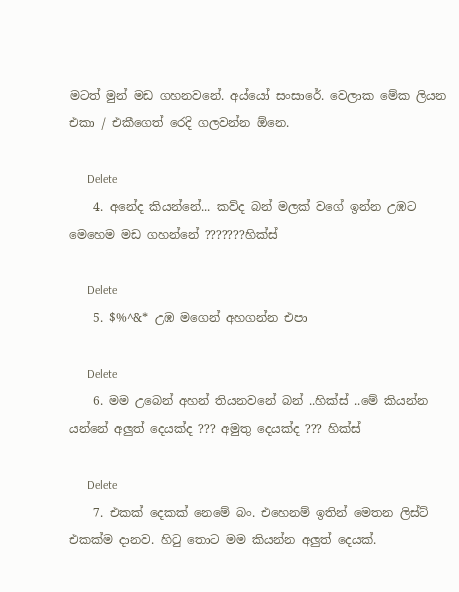මටත් මුන් මඩ ගහනවනේ. අය්යෝ සංසාරේ. වෙලාක මේක ලියන එකා / එකීගෙත් රෙදි ගලවන්න ඕනෙ.

      Delete
    4. අනේද කියන්නේ... කව්ද බන් මලක් වගේ ඉන්න උඹට මෙහෙම මඩ ගහන්නේ ???????හික්ස්

      Delete
    5. $%^&* උඹ මගෙන් අහගන්න එපා

      Delete
    6. මම උබෙන් අහන් තියනවනේ බන් ..හික්ස් ..මේ කියන්න යන්නේ අලුත් දෙයක්ද ??? අමුතු දෙයක්ද ??? හික්ස්

      Delete
    7. එකක් දෙකක් නෙමේ බං. එහෙනම් ඉතින් මෙතන ලිස්ට් එකක්ම දානව. හි‍ටු තොට මම කියන්න අලුත් දෙයක්.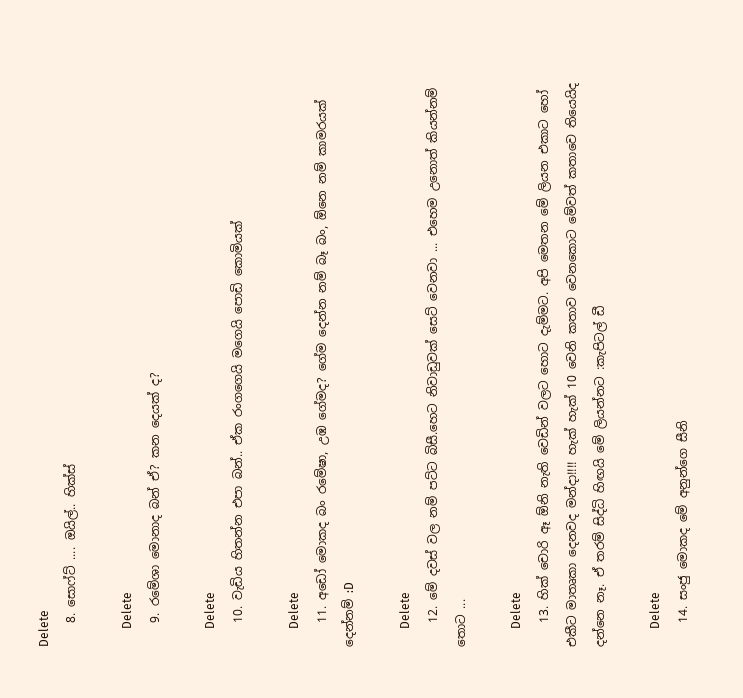Delete
    8. සොෆ්ට් .... ඔයිල්.. හික්ස්

      Delete
    9. රමේශා මොනාද බන් ඒ? කන දෙයක් ද?

      Delete
    10. වැඩිය හිතන්න එපා බන්.. ඒක රංගගෙයි මගෙයි පොඩි කොමියක්

      Delete
    11. අඩෝ මොකද බං රමේෂා, උඹ ගේමද? ගේම දෙන්න නම් බෑ බං, ඕනෙ නම් කාමරයක් දෙන්නම් :D

      Delete
    12. මේ දවස් වල නම් පට්ට බිසී.හෙට නිවාඩුවක් සෙට් වෙනවා ... එහෙම උනොත් කියන්නම් තොට ...

      Delete
    13. හික් චොරි ඈ ඕනි නැති වෙඩින් වලට හොට දැම්මට. අපි මෙතන මේ ලියන එකාට හෝ එකීට මාතෘකා දෙනවද මන්දා!!!! හැක් හැක් 10 වෙනි කතාව වෙනකොට මේවත් කතාවෙ තියෙයිද දන්නෙ නෑ. ඒ තරම් සිද්ධි හිඟයි මේ ලියන්නට :කැපිටල් ඩී

      Delete
    14. සංජු මොකද මේ අනුන්ගෙ සීනි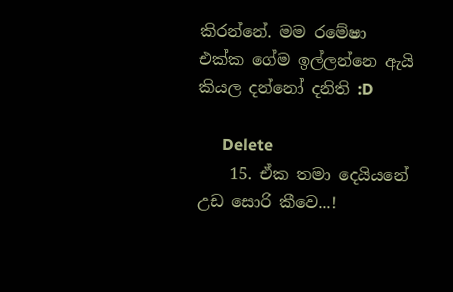කිරන්නේ. මම රමේෂා එක්ක ගේම ඉල්ලන්නෙ ඇයි කියල දන්නෝ දනිති :D

      Delete
    15. ඒක තමා දෙයියනේ උඩ සොරි කීවෙ...!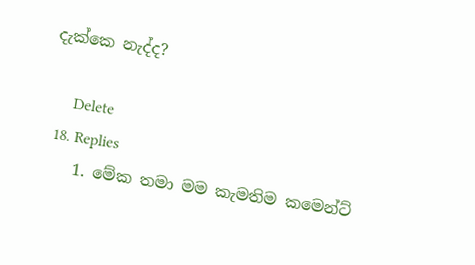දැක්කෙ නැද්ද?

      Delete
  18. Replies
    1. මේක තමා මම කැමතිම කමෙන්ට්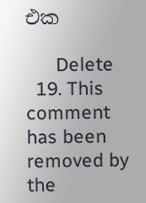එක

      Delete
  19. This comment has been removed by the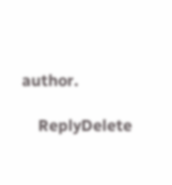author.

    ReplyDelete